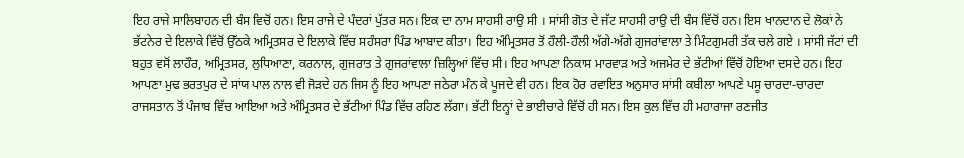ਇਹ ਰਾਜੇ ਸਾਲਿਬਾਹਨ ਦੀ ਬੰਸ ਵਿਚੋਂ ਹਨ। ਇਸ ਰਾਜੇ ਦੇ ਪੰਦਰਾਂ ਪੁੱਤਰ ਸਨ। ਇਕ ਦਾ ਨਾਮ ਸਾਹਸੀ ਰਾਉ ਸੀ । ਸਾਂਸੀ ਗੋਤ ਦੇ ਜੱਟ ਸਾਹਸੀ ਰਾਉ ਦੀ ਬੰਸ ਵਿੱਚੋਂ ਹਨ। ਇਸ ਖਾਨਦਾਨ ਦੇ ਲੋਕਾਂ ਨੇ ਭੱਟਨੇਰ ਦੇ ਇਲਾਕੇ ਵਿੱਚੋਂ ਉੱਠਕੇ ਅਮ੍ਰਿਤਸਰ ਦੇ ਇਲਾਕੇ ਵਿੱਚ ਸਹੰਸਰਾ ਪਿੰਡ ਆਬਾਦ ਕੀਤਾ। ਇਹ ਅੰਮ੍ਰਿਤਸਰ ਤੋਂ ਹੌਲੀ-ਹੌਲੀ ਅੱਗੇ-ਅੱਗੇ ਗੁਜਰਾਂਵਾਲਾ ਤੇ ਮਿੰਟਗੁਮਰੀ ਤੱਕ ਚਲੇ ਗਏ । ਸਾਂਸੀ ਜੱਟਾਂ ਦੀ ਬਹੁਤ ਵਸੋਂ ਲਾਹੌਰ, ਅਮ੍ਰਿਤਸਰ, ਲੁਧਿਆਣਾ, ਕਰਨਾਲ, ਗੁਜਰਾਤ ਤੇ ਗੁਜਰਾਂਵਾਲਾ ਜ਼ਿਲ੍ਹਿਆਂ ਵਿੱਚ ਸੀ। ਇਹ ਆਪਣਾ ਨਿਕਾਸ ਮਾਰਵਾੜ ਅਤੇ ਅਜਮੇਰ ਦੇ ਭੱਟੀਆਂ ਵਿੱਚੋਂ ਹੋਇਆ ਦਸਦੇ ਹਨ। ਇਹ ਆਪਣਾ ਮੁਢ ਭਰਤਪੁਰ ਦੇ ਸਾਂਯ ਪਾਲ ਨਾਲ ਵੀ ਜੋੜਦੇ ਹਨ ਜਿਸ ਨੂੰ ਇਹ ਆਪਣਾ ਜਠੇਰਾ ਮੰਨ ਕੇ ਪੂਜਦੇ ਵੀ ਹਨ। ਇਕ ਹੋਰ ਰਵਾਇਤ ਅਨੁਸਾਰ ਸਾਂਸੀ ਕਬੀਲਾ ਆਪਣੇ ਪਸੂ ਚਾਰਦਾ-ਚਾਰਦਾ ਰਾਜਸਤਾਨ ਤੋਂ ਪੰਜਾਬ ਵਿੱਚ ਆਇਆ ਅਤੇ ਅੰਮ੍ਰਿਤਸਰ ਦੇ ਭੱਟੀਆਂ ਪਿੰਡ ਵਿੱਚ ਰਹਿਣ ਲੱਗਾ। ਭੱਟੀ ਇਨ੍ਹਾਂ ਦੇ ਭਾਈਚਾਰੇ ਵਿੱਚੋਂ ਹੀ ਸਨ। ਇਸ ਕੁਲ ਵਿੱਚ ਹੀ ਮਹਾਰਾਜਾ ਰਣਜੀਤ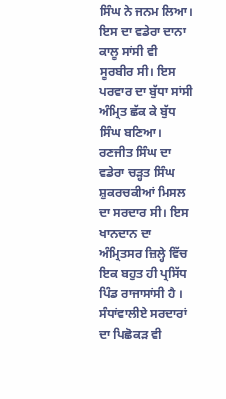ਸਿੰਘ ਨੇ ਜਨਮ ਲਿਆ। ਇਸ ਦਾ ਵਡੇਰਾ ਦਾਨਾ ਕਾਲੂ ਸਾਂਸੀ ਵੀ ਸੂਰਬੀਰ ਸੀ। ਇਸ ਪਰਵਾਰ ਦਾ ਬੁੱਧਾ ਸਾਂਸੀ ਅੰਮ੍ਰਿਤ ਛੱਕ ਕੇ ਬੁੱਧ ਸਿੰਘ ਬਣਿਆ। ਰਣਜੀਤ ਸਿੰਘ ਦਾ ਵਡੇਰਾ ਚੜ੍ਹਤ ਸਿੰਘ ਸ਼ੁਕਰਚਕੀਆਂ ਮਿਸਲ ਦਾ ਸਰਦਾਰ ਸੀ। ਇਸ ਖਾਨਦਾਨ ਦਾ ਅੰਮ੍ਰਿਤਸਰ ਜ਼ਿਲ੍ਹੇ ਵਿੱਚ ਇਕ ਬਹੁਤ ਹੀ ਪ੍ਰਸਿੱਧ ਪਿੰਡ ਰਾਜਾਸਾਂਸੀ ਹੈ । ਸੰਧਾਂਵਾਲੀਏ ਸਰਦਾਰਾਂ ਦਾ ਪਿਛੋਕੜ ਵੀ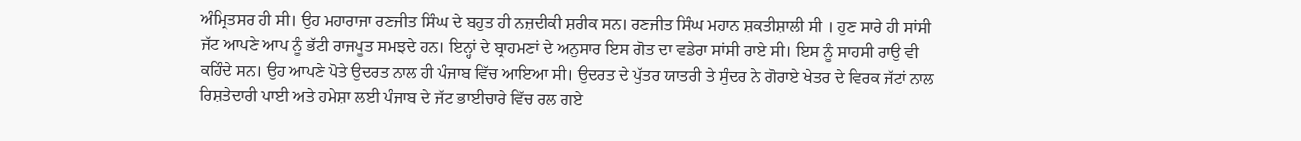ਅੰਮ੍ਰਿਤਸਰ ਹੀ ਸੀ। ਉਹ ਮਹਾਰਾਜਾ ਰਣਜੀਤ ਸਿੰਘ ਦੇ ਬਹੁਤ ਹੀ ਨਜ਼ਦੀਕੀ ਸ਼ਰੀਕ ਸਨ। ਰਣਜੀਤ ਸਿੰਘ ਮਹਾਨ ਸ਼ਕਤੀਸ਼ਾਲੀ ਸੀ । ਹੁਣ ਸਾਰੇ ਹੀ ਸਾਂਸੀ ਜੱਟ ਆਪਣੇ ਆਪ ਨੂੰ ਭੱਟੀ ਰਾਜਪੂਤ ਸਮਝਦੇ ਹਨ। ਇਨ੍ਹਾਂ ਦੇ ਬ੍ਰਾਹਮਣਾਂ ਦੇ ਅਨੁਸਾਰ ਇਸ ਗੋਤ ਦਾ ਵਡੇਰਾ ਸਾਂਸੀ ਰਾਏ ਸੀ। ਇਸ ਨੂੰ ਸਾਹਸੀ ਰਾਉ ਵੀ ਕਹਿੰਦੇ ਸਨ। ਉਹ ਆਪਣੇ ਪੋਤੇ ਉਦਰਤ ਨਾਲ ਹੀ ਪੰਜਾਬ ਵਿੱਚ ਆਇਆ ਸੀ। ਉਦਰਤ ਦੇ ਪੁੱਤਰ ਯਾਤਰੀ ਤੇ ਸੁੰਦਰ ਨੇ ਗੋਰਾਏ ਖੇਤਰ ਦੇ ਵਿਰਕ ਜੱਟਾਂ ਨਾਲ ਰਿਸ਼ਤੇਦਾਰੀ ਪਾਈ ਅਤੇ ਹਮੇਸ਼ਾ ਲਈ ਪੰਜਾਬ ਦੇ ਜੱਟ ਭਾਈਚਾਰੇ ਵਿੱਚ ਰਲ ਗਏ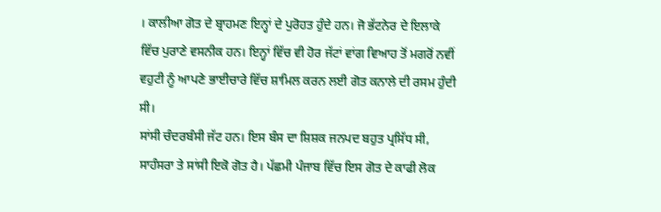। ਕਾਲੀਆ ਗੋਤ ਦੇ ਬ੍ਰਾਹਮਣ ਇਨ੍ਹਾਂ ਦੇ ਪੁਰੋਹਤ ਹੁੰਦੇ ਹਨ। ਜੋ ਭੱਟਨੇਰ ਦੇ ਇਲਾਕੇ ਵਿੱਚ ਪੁਰਾਣੇ ਵਸਨੀਕ ਹਨ। ਇਨ੍ਹਾਂ ਵਿੱਚ ਵੀ ਹੋਰ ਜੱਟਾਂ ਵਾਂਗ ਵਿਆਹ ਤੋਂ ਮਗਰੋਂ ਨਵੀਂ ਵਹੁਟੀ ਨੂੰ ਆਪਣੇ ਭਾਈਚਾਰੇ ਵਿੱਚ ਸ਼ਾਮਿਲ ਕਰਨ ਲਈ ਗੋਤ ਕਨਾਲੇ ਦੀ ਰਸਮ ਹੁੰਦੀ ਸੀ।
ਸਾਂਸੀ ਚੰਦਰਬੰਸੀ ਜੱਟ ਹਨ। ਇਸ ਬੰਸ ਦਾ ਸ਼ਿਸ਼ਕ ਜਨਪਦ ਬਹੁਤ ਪ੍ਰਸਿੱਧ ਸੀ, ਸਾਹੰਸਰਾ ਤੇ ਸਾਂਸੀ ਇਕੋ ਗੋਤ ਹੈ। ਪੱਛਮੀ ਪੰਜਾਬ ਵਿੱਚ ਇਸ ਗੋਤ ਦੇ ਕਾਫੀ ਲੋਕ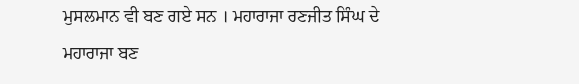ਮੁਸਲਮਾਨ ਵੀ ਬਣ ਗਏ ਸਨ । ਮਹਾਰਾਜਾ ਰਣਜੀਤ ਸਿੰਘ ਦੇ ਮਹਾਰਾਜਾ ਬਣ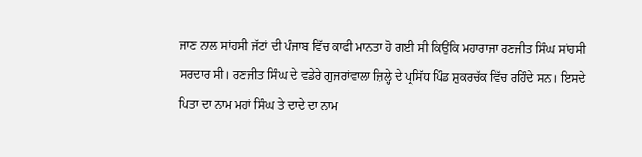ਜਾਣ ਨਾਲ ਸਾਂਹਸੀ ਜੱਟਾਂ ਦੀ ਪੰਜਾਬ ਵਿੱਚ ਕਾਫੀ ਮਾਨਤਾ ਹੋ ਗਈ ਸੀ ਕਿਉਂਕਿ ਮਹਾਰਾਜਾ ਰਣਜੀਤ ਸਿੰਘ ਸਾਂਹਸੀ ਸਰਦਾਰ ਸੀ। ਰਣਜੀਤ ਸਿੰਘ ਦੇ ਵਡੇਰੇ ਗੁਜਰਾਂਵਾਲਾ ਜ਼ਿਲ੍ਹੇ ਦੇ ਪ੍ਰਸਿੱਧ ਪਿੰਡ ਸ਼ੁਕਰਚੱਕ ਵਿੱਚ ਰਹਿੰਦੇ ਸਨ। ਇਸਦੇ ਪਿਤਾ ਦਾ ਨਾਮ ਮਹਾਂ ਸਿੰਘ ਤੇ ਦਾਦੇ ਦਾ ਨਾਮ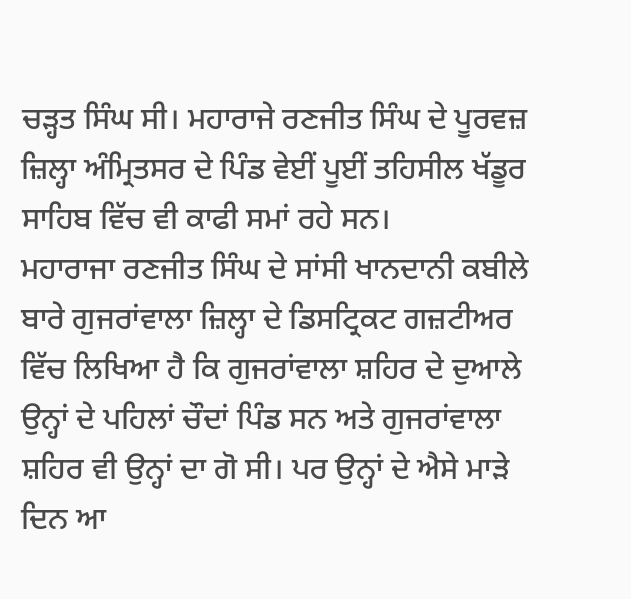ਚੜ੍ਹਤ ਸਿੰਘ ਸੀ। ਮਹਾਰਾਜੇ ਰਣਜੀਤ ਸਿੰਘ ਦੇ ਪੂਰਵਜ਼ ਜ਼ਿਲ੍ਹਾ ਅੰਮ੍ਰਿਤਸਰ ਦੇ ਪਿੰਡ ਵੇਈਂ ਪੂਈਂ ਤਹਿਸੀਲ ਖੱਡੂਰ ਸਾਹਿਬ ਵਿੱਚ ਵੀ ਕਾਫੀ ਸਮਾਂ ਰਹੇ ਸਨ।
ਮਹਾਰਾਜਾ ਰਣਜੀਤ ਸਿੰਘ ਦੇ ਸਾਂਸੀ ਖਾਨਦਾਨੀ ਕਬੀਲੇ ਬਾਰੇ ਗੁਜਰਾਂਵਾਲਾ ਜ਼ਿਲ੍ਹਾ ਦੇ ਡਿਸਟ੍ਰਿਕਟ ਗਜ਼ਟੀਅਰ ਵਿੱਚ ਲਿਖਿਆ ਹੈ ਕਿ ਗੁਜਰਾਂਵਾਲਾ ਸ਼ਹਿਰ ਦੇ ਦੁਆਲੇ ਉਨ੍ਹਾਂ ਦੇ ਪਹਿਲਾਂ ਚੌਦਾਂ ਪਿੰਡ ਸਨ ਅਤੇ ਗੁਜਰਾਂਵਾਲਾ ਸ਼ਹਿਰ ਵੀ ਉਨ੍ਹਾਂ ਦਾ ਗੋ ਸੀ। ਪਰ ਉਨ੍ਹਾਂ ਦੇ ਐਸੇ ਮਾੜੇ ਦਿਨ ਆ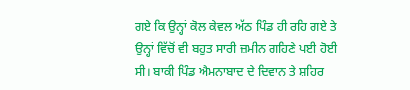ਗਏ ਕਿ ਉਨ੍ਹਾਂ ਕੋਲ ਕੇਵਲ ਅੱਠ ਪਿੰਡ ਹੀ ਰਹਿ ਗਏ ਤੇ ਉਨ੍ਹਾਂ ਵਿੱਚੋਂ ਵੀ ਬਹੁਤ ਸਾਰੀ ਜ਼ਮੀਨ ਗਹਿਣੇ ਪਈ ਹੋਈ ਸੀ। ਬਾਕੀ ਪਿੰਡ ਐਮਨਾਬਾਦ ਦੇ ਦਿਵਾਨ ਤੇ ਸ਼ਹਿਰ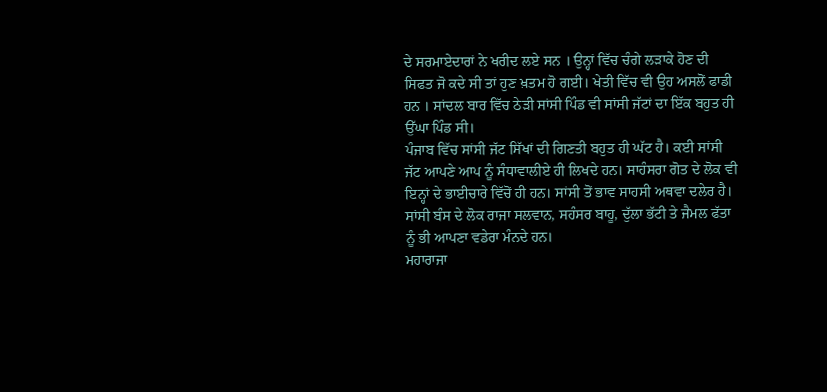ਦੇ ਸਰਮਾਏਦਾਰਾਂ ਨੇ ਖਰੀਦ ਲਏ ਸਨ । ਉਨ੍ਹਾਂ ਵਿੱਚ ਚੰਗੇ ਲੜਾਕੇ ਹੋਣ ਦੀ ਸਿਫਤ ਜੋ ਕਦੇ ਸੀ ਤਾਂ ਹੁਣ ਖ਼ਤਮ ਹੋ ਗਈ। ਖੇਤੀ ਵਿੱਚ ਵੀ ਉਹ ਅਸਲੋਂ ਫਾਡੀ ਹਨ । ਸਾਂਦਲ ਬਾਰ ਵਿੱਚ ਠੇੜੀ ਸਾਂਸੀ ਪਿੰਡ ਵੀ ਸਾਂਸੀ ਜੱਟਾਂ ਦਾ ਇੱਕ ਬਹੁਤ ਹੀ ਉੱਘਾ ਪਿੰਡ ਸੀ।
ਪੰਜਾਬ ਵਿੱਚ ਸਾਂਸੀ ਜੱਟ ਸਿੱਖਾਂ ਦੀ ਗਿਣਤੀ ਬਹੁਤ ਹੀ ਘੱਟ ਹੈ। ਕਈ ਸਾਂਸੀ ਜੱਟ ਆਪਣੇ ਆਪ ਨੂੰ ਸੰਧਾਵਾਲੀਏ ਹੀ ਲਿਖਦੇ ਹਨ। ਸਾਹੰਸਰਾ ਗੋਤ ਦੇ ਲੋਕ ਵੀ ਇਨ੍ਹਾਂ ਦੇ ਭਾਈਚਾਰੇ ਵਿੱਚੋਂ ਹੀ ਹਨ। ਸਾਂਸੀ ਤੋਂ ਭਾਵ ਸਾਹਸੀ ਅਥਵਾ ਦਲੇਰ ਹੈ। ਸਾਂਸੀ ਬੰਸ ਦੇ ਲੋਕ ਰਾਜਾ ਸਲਵਾਨ, ਸਹੰਸਰ ਬਾਹੂ, ਦੁੱਲਾ ਭੱਟੀ ਤੇ ਜੈਮਲ ਫੱਤਾ ਨੂੰ ਭੀ ਆਪਣਾ ਵਡੇਰਾ ਮੰਨਦੇ ਹਨ।
ਮਹਾਰਾਜਾ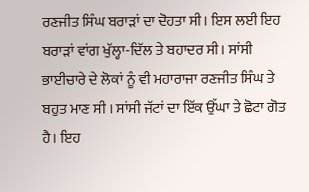ਰਣਜੀਤ ਸਿੰਘ ਬਰਾੜਾਂ ਦਾ ਦੋਹਤਾ ਸੀ। ਇਸ ਲਈ ਇਹ ਬਰਾੜਾਂ ਵਾਂਗ ਖੁੱਲ੍ਹਾ-ਦਿੱਲ ਤੇ ਬਹਾਦਰ ਸੀ। ਸਾਂਸੀ ਭਾਈਚਾਰੇ ਦੇ ਲੋਕਾਂ ਨੂੰ ਵੀ ਮਹਾਰਾਜਾ ਰਣਜੀਤ ਸਿੰਘ ਤੇ ਬਹੁਤ ਮਾਣ ਸੀ । ਸਾਂਸੀ ਜੱਟਾਂ ਦਾ ਇੱਕ ਉੱਘਾ ਤੇ ਛੋਟਾ ਗੋਤ ਹੈ। ਇਹ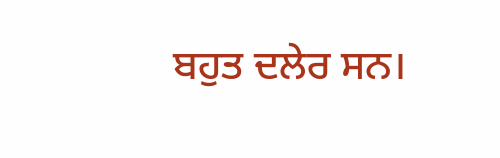ਬਹੁਤ ਦਲੇਰ ਸਨ।